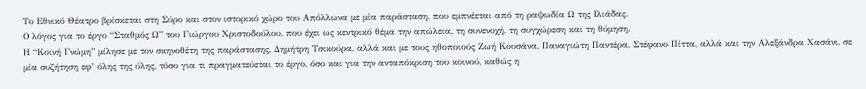Το Εθνικό Θέατρο βρίσκεται στη Σύρο και στον ιστορικό χώρο του Απόλλωνα με μία παράσταση, που εμπνέεται από τη ραψωδία Ω της Ιλιάδας.
Ο λόγος για το έργο “Σταθμός Ω” του Γιώργου Χριστοδούλου, που έχει ως κεντρικό θέμα την απώλεια, τη συνενοχή, τη συγχώρεση και τη θύμηση.
Η “Κοινή Γνώμη” μίλησε με τον σκηνοθέτη της παράστασης, Δημήτρη Τσικούρα, αλλά και με τους ηθοποιούς Ζωή Κουσάνα, Παναγιώτη Παντέρα, Στέφανο Πίττα, αλλά και την Αλεξάνδρα Χασάνι, σε μία συζήτηση εφ’ όλης της ύλης, τόσο για τι πραγματεύεται το έργο, όσο και για την ανταπόκριση του κοινού, καθώς η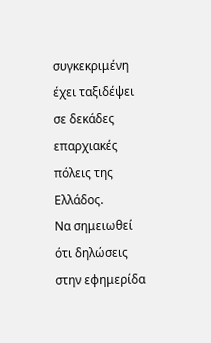συγκεκριμένη έχει ταξιδέψει σε δεκάδες επαρχιακές πόλεις της Ελλάδος.
Να σημειωθεί ότι δηλώσεις στην εφημερίδα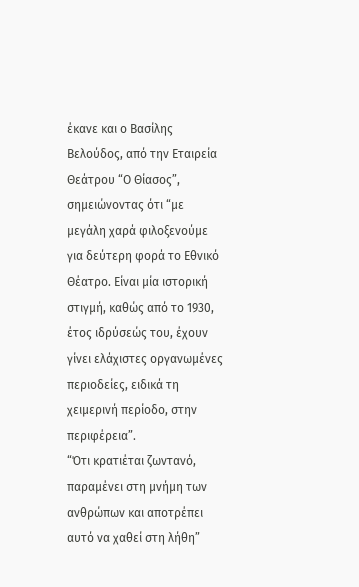έκανε και ο Βασίλης Βελούδος, από την Εταιρεία Θεάτρου “Ο Θίασος”, σημειώνοντας ότι “με μεγάλη χαρά φιλοξενούμε για δεύτερη φορά το Εθνικό Θέατρο. Είναι μία ιστορική στιγμή, καθώς από το 1930, έτος ιδρύσεώς του, έχουν γίνει ελάχιστες οργανωμένες περιοδείες, ειδικά τη χειμερινή περίοδο, στην περιφέρεια”.
“Ότι κρατιέται ζωντανό, παραμένει στη μνήμη των ανθρώπων και αποτρέπει αυτό να χαθεί στη λήθη”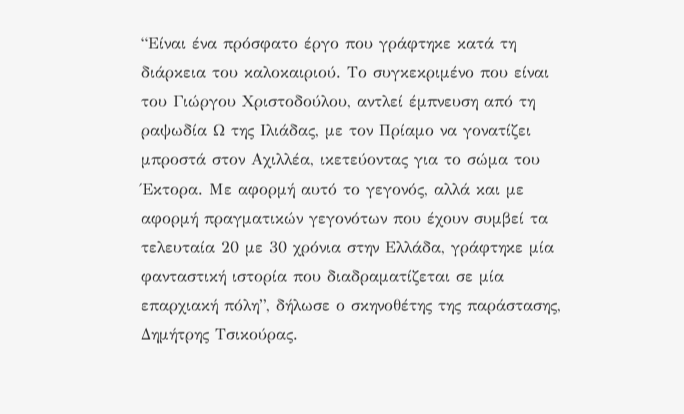“Είναι ένα πρόσφατο έργο που γράφτηκε κατά τη διάρκεια του καλοκαιριού. Το συγκεκριμένο που είναι του Γιώργου Χριστοδούλου, αντλεί έμπνευση από τη ραψωδία Ω της Ιλιάδας, με τον Πρίαμο να γονατίζει μπροστά στον Αχιλλέα, ικετεύοντας για το σώμα του Έκτορα. Με αφορμή αυτό το γεγονός, αλλά και με αφορμή πραγματικών γεγονότων που έχουν συμβεί τα τελευταία 20 με 30 χρόνια στην Ελλάδα, γράφτηκε μία φανταστική ιστορία που διαδραματίζεται σε μία επαρχιακή πόλη”, δήλωσε ο σκηνοθέτης της παράστασης, Δημήτρης Τσικούρας.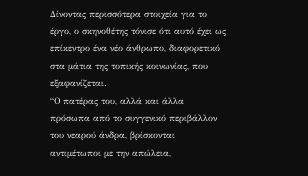Δίνοντας περισσότερα στοιχεία για το έργο, ο σκηνοθέτης τόνισε ότι αυτό έχει ως επίκεντρο ένα νέο άνθρωπο, διαφορετικό στα μάτια της τοπικής κοινωνίας, που εξαφανίζεται.
“Ο πατέρας του, αλλά και άλλα πρόσωπα από το συγγενικό περιβάλλον του νεαρού άνδρα, βρίσκονται αντιμέτωποι με την απώλεια,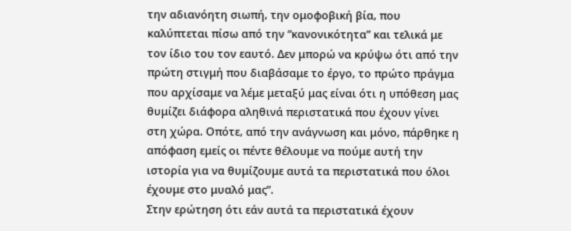την αδιανόητη σιωπή, την ομοφοβική βία, που καλύπτεται πίσω από την “κανονικότητα” και τελικά με τον ίδιο του τον εαυτό. Δεν μπορώ να κρύψω ότι από την πρώτη στιγμή που διαβάσαμε το έργο, το πρώτο πράγμα που αρχίσαμε να λέμε μεταξύ μας είναι ότι η υπόθεση μας θυμίζει διάφορα αληθινά περιστατικά που έχουν γίνει στη χώρα. Οπότε, από την ανάγνωση και μόνο, πάρθηκε η απόφαση εμείς οι πέντε θέλουμε να πούμε αυτή την ιστορία για να θυμίζουμε αυτά τα περιστατικά που όλοι έχουμε στο μυαλό μας”.
Στην ερώτηση ότι εάν αυτά τα περιστατικά έχουν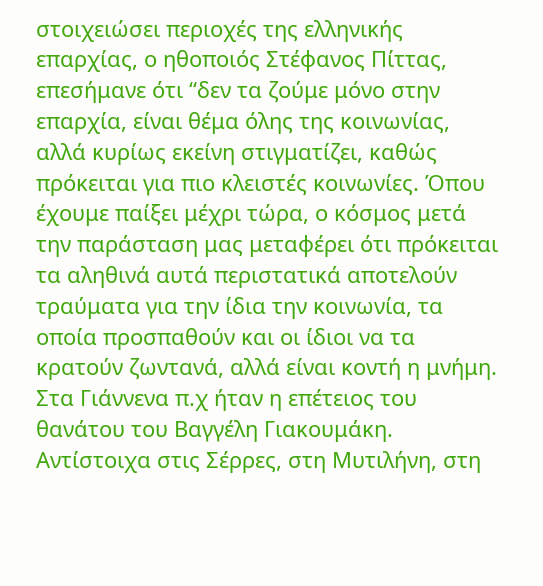στοιχειώσει περιοχές της ελληνικής επαρχίας, ο ηθοποιός Στέφανος Πίττας, επεσήμανε ότι “δεν τα ζούμε μόνο στην επαρχία, είναι θέμα όλης της κοινωνίας, αλλά κυρίως εκείνη στιγματίζει, καθώς πρόκειται για πιο κλειστές κοινωνίες. Όπου έχουμε παίξει μέχρι τώρα, ο κόσμος μετά την παράσταση μας μεταφέρει ότι πρόκειται τα αληθινά αυτά περιστατικά αποτελούν τραύματα για την ίδια την κοινωνία, τα οποία προσπαθούν και οι ίδιοι να τα κρατούν ζωντανά, αλλά είναι κοντή η μνήμη. Στα Γιάννενα π.χ ήταν η επέτειος του θανάτου του Βαγγέλη Γιακουμάκη. Αντίστοιχα στις Σέρρες, στη Μυτιλήνη, στη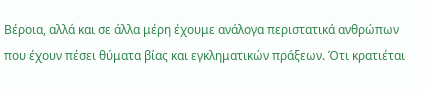Βέροια, αλλά και σε άλλα μέρη έχουμε ανάλογα περιστατικά ανθρώπων που έχουν πέσει θύματα βίας και εγκληματικών πράξεων. Ότι κρατιέται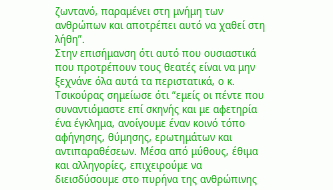ζωντανό, παραμένει στη μνήμη των ανθρώπων και αποτρέπει αυτό να χαθεί στη λήθη”.
Στην επισήμανση ότι αυτό που ουσιαστικά που προτρέπουν τους θεατές είναι να μην ξεχνάνε όλα αυτά τα περιστατικά, ο κ. Τσικούρας σημείωσε ότι “εμείς οι πέντε που συναντιόμαστε επί σκηνής και με αφετηρία ένα έγκλημα, ανοίγουμε έναν κοινό τόπο αφήγησης, θύμησης, ερωτημάτων και αντιπαραθέσεων. Μέσα από μύθους, έθιμα και αλληγορίες, επιχειρούμε να διεισδύσουμε στο πυρήνα της ανθρώπινης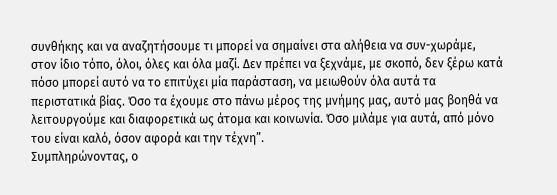συνθήκης και να αναζητήσουμε τι μπορεί να σημαίνει στα αλήθεια να συν-χωράμε, στον ίδιο τόπο, όλοι, όλες και όλα μαζί. Δεν πρέπει να ξεχνάμε, με σκοπό, δεν ξέρω κατά πόσο μπορεί αυτό να το επιτύχει μία παράσταση, να μειωθούν όλα αυτά τα περιστατικά βίας. Όσο τα έχουμε στο πάνω μέρος της μνήμης μας, αυτό μας βοηθά να λειτουργούμε και διαφορετικά ως άτομα και κοινωνία. Όσο μιλάμε για αυτά, από μόνο του είναι καλό, όσον αφορά και την τέχνη”.
Συμπληρώνοντας, ο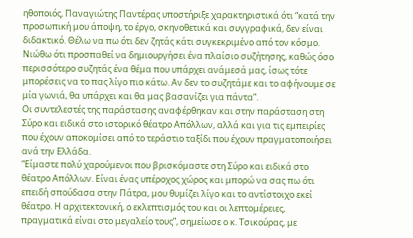ηθοποιός, Παναγιώτης Παντέρας υποστήριξε χαρακτηριστικά ότι “κατά την προσωπική μου άποψη, το έργο, σκηνοθετικά και συγγραφικά, δεν είναι διδακτικό. Θέλω να πω ότι δεν ζητάς κάτι συγκεκριμένο από τον κόσμο. Νιώθω ότι προσπαθεί να δημιουργήσει ένα πλαίσιο συζήτησης, καθώς όσο περισσότερο συζητάς ένα θέμα που υπάρχει ανάμεσά μας, ίσως τότε μπορέσεις να το πας λίγο πιο κάτω. Αν δεν το συζητάμε και το αφήνουμε σε μία γωνιά, θα υπάρχει και θα μας βασανίζει για πάντα”.
Οι συντελεστές της παράστασης αναφέρθηκαν και στην παράσταση στη Σύρο και ειδικά στο ιστορικό θέατρο Απόλλων, αλλά και για τις εμπειρίες που έχουν αποκομίσει από το τεράστιο ταξίδι που έχουν πραγματοποιήσει ανά την Ελλάδα.
“Είμαστε πολύ χαρούμενοι που βρισκόμαστε στη Σύρο και ειδικά στο θέατρο Απόλλων. Είναι ένας υπέροχος χώρος και μπορώ να σας πω ότι επειδή σπούδασα στην Πάτρα, μου θυμίζει λίγο και το αντίστοιχο εκεί θέατρο. Η αρχιτεκτονική, ο εκλεπτισμός του και οι λεπτομέρειες, πραγματικά είναι στο μεγαλείο τους”, σημείωσε ο κ. Τσικούρας, με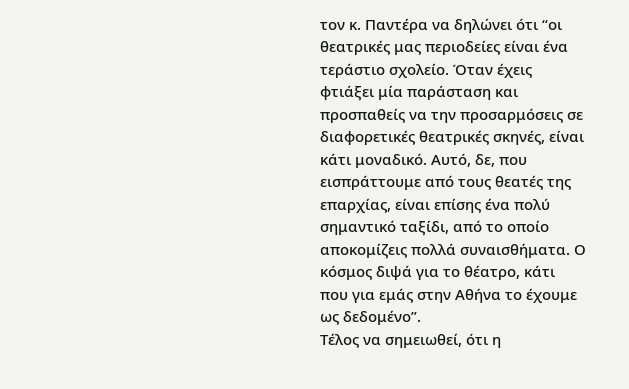τον κ. Παντέρα να δηλώνει ότι “οι θεατρικές μας περιοδείες είναι ένα τεράστιο σχολείο. Όταν έχεις φτιάξει μία παράσταση και προσπαθείς να την προσαρμόσεις σε διαφορετικές θεατρικές σκηνές, είναι κάτι μοναδικό. Αυτό, δε, που εισπράττουμε από τους θεατές της επαρχίας, είναι επίσης ένα πολύ σημαντικό ταξίδι, από το οποίο αποκομίζεις πολλά συναισθήματα. Ο κόσμος διψά για το θέατρο, κάτι που για εμάς στην Αθήνα το έχουμε ως δεδομένο”.
Τέλος να σημειωθεί, ότι η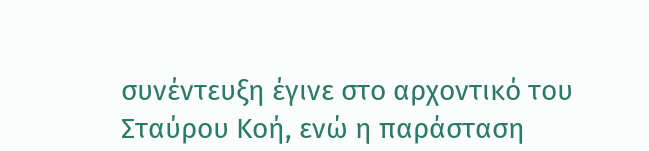συνέντευξη έγινε στο αρχοντικό του Σταύρου Κοή, ενώ η παράσταση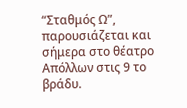“Σταθμός Ω”, παρουσιάζεται και σήμερα στο θέατρο Απόλλων στις 9 το βράδυ.